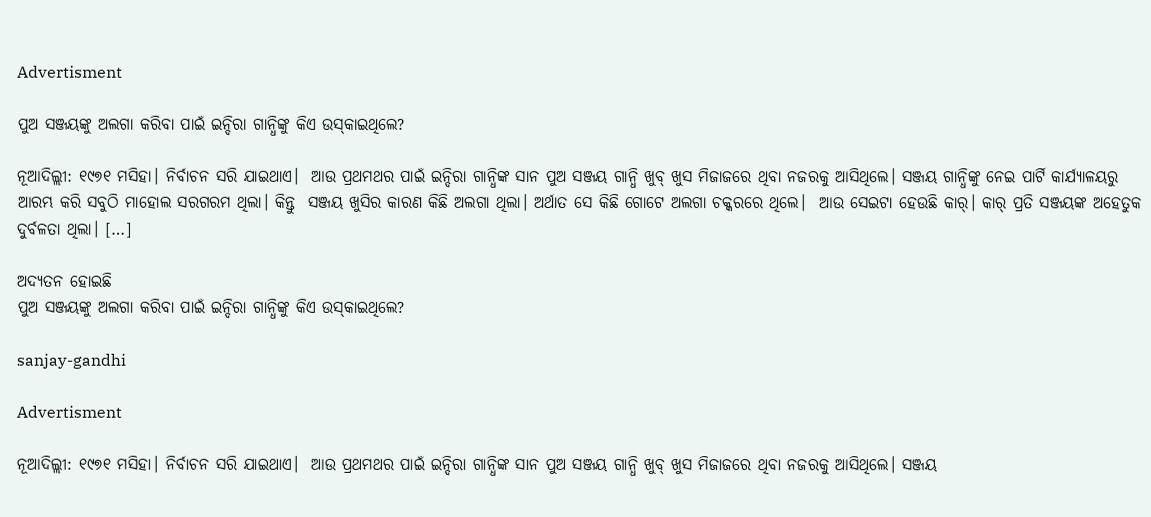Advertisment

ପୁଅ ସଞ୍ଜୟଙ୍କୁ ଅଲଗା କରିବା ପାଇଁ ଇନ୍ଦିରା ଗାନ୍ଧିଙ୍କୁ କିଏ ଉସ୍‌କାଇଥିଲେ?

ନୂଆଦିଲ୍ଲୀ: ୧୯୭୧ ମସିହା। ନିର୍ବାଚନ ସରି ଯାଇଥାଏ।  ଆଉ ପ୍ରଥମଥର ପାଇଁ ଇନ୍ଦିରା ଗାନ୍ଧିଙ୍କ ସାନ ପୁଅ ସଞ୍ଜୟ ଗାନ୍ଧି ଖୁବ୍ ଖୁସ ମିଜାଜରେ ଥିବା ନଜରକୁ ଆସିଥିଲେ। ସଞ୍ଜୟ ଗାନ୍ଧିଙ୍କୁ ନେଇ ପାର୍ଟି କାର୍ଯ୍ୟାଳୟରୁ ଆରମ୍ଭ କରି ସବୁଠି ମାହୋଲ ସରଗରମ ଥିଲା। କିନ୍ତୁ  ସଞ୍ଜୟ ଖୁସିର କାରଣ କିଛି ଅଲଗା ଥିଲା। ଅର୍ଥାତ ସେ କିଛି ଗୋଟେ ଅଲଗା ଚକ୍କରରେ ଥିଲେ।  ଆଉ ସେଇଟା ହେଉଛି କାର୍। କାର୍ ପ୍ରତି ସଞ୍ଜୟଙ୍କ ଅହେତୁକ ଦୁର୍ବଳତା ଥିଲା। […]

ଅଦ୍ୟତନ ହୋଇଛି
ପୁଅ ସଞ୍ଜୟଙ୍କୁ ଅଲଗା କରିବା ପାଇଁ ଇନ୍ଦିରା ଗାନ୍ଧିଙ୍କୁ କିଏ ଉସ୍‌କାଇଥିଲେ?

sanjay-gandhi

Advertisment

ନୂଆଦିଲ୍ଲୀ: ୧୯୭୧ ମସିହା। ନିର୍ବାଚନ ସରି ଯାଇଥାଏ।  ଆଉ ପ୍ରଥମଥର ପାଇଁ ଇନ୍ଦିରା ଗାନ୍ଧିଙ୍କ ସାନ ପୁଅ ସଞ୍ଜୟ ଗାନ୍ଧି ଖୁବ୍ ଖୁସ ମିଜାଜରେ ଥିବା ନଜରକୁ ଆସିଥିଲେ। ସଞ୍ଜୟ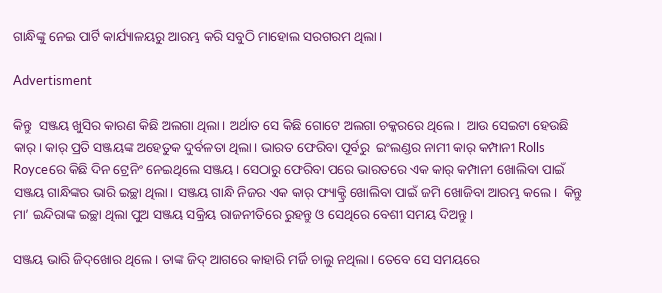ଗାନ୍ଧିଙ୍କୁ ନେଇ ପାର୍ଟି କାର୍ଯ୍ୟାଳୟରୁ ଆରମ୍ଭ କରି ସବୁଠି ମାହୋଲ ସରଗରମ ଥିଲା।

Advertisment

କିନ୍ତୁ  ସଞ୍ଜୟ ଖୁସିର କାରଣ କିଛି ଅଲଗା ଥିଲା। ଅର୍ଥାତ ସେ କିଛି ଗୋଟେ ଅଲଗା ଚକ୍କରରେ ଥିଲେ।  ଆଉ ସେଇଟା ହେଉଛି କାର୍। କାର୍ ପ୍ରତି ସଞ୍ଜୟଙ୍କ ଅହେତୁକ ଦୁର୍ବଳତା ଥିଲା। ଭାରତ ଫେରିବା ପୂର୍ବରୁ  ଇଂଲଣ୍ଡର ନାମୀ କାର୍‌ କମ୍ପାନୀ Rolls Royceରେ କିଛି ଦିନ ଟ୍ରେନିଂ ନେଇଥିଲେ ସଞ୍ଜୟ। ସେଠାରୁ ଫେରିବା ପରେ ଭାରତରେ ଏକ କାର୍‌ କମ୍ପାନୀ ଖୋଲିବା ପାଇଁ ସଞ୍ଜୟ ଗାନ୍ଧିଙ୍କର ଭାରି ଇଚ୍ଛା ଥିଲା। ସଞ୍ଜୟ ଗାନ୍ଧି ନିଜର ଏକ କାର୍ ଫ୍ୟାକ୍ଟ୍ରି ଖୋଲିବା ପାଇଁ ଜମି ଖୋଜିବା ଆରମ୍ଭ କଲେ।  କିନ୍ତୁ ମା’ ଇନ୍ଦିରାଙ୍କ ଇଚ୍ଛା ଥିଲା ପୁଅ ସଞ୍ଜୟ ସକ୍ରିୟ ରାଜନୀତିରେ ରୁହନ୍ତୁ ଓ ସେଥିରେ ବେଶୀ ସମୟ ଦିଅନ୍ତୁ।

ସଞ୍ଜୟ ଭାରି ଜିଦ୍‌ଖୋର ଥିଲେ। ତାଙ୍କ ଜିଦ୍‌ ଆଗରେ କାହାରି ମର୍ଜି ଚାଲୁ ନଥିଲା। ତେବେ ସେ ସମୟରେ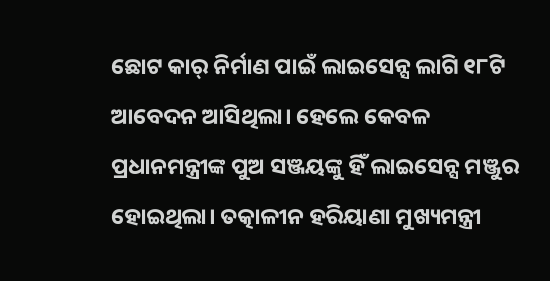ଛୋଟ କାର୍‌ ନିର୍ମାଣ ପାଇଁ ଲାଇସେନ୍ସ ଲାଗି ୧୮ଟି ଆବେଦନ ଆସିଥିଲା। ହେଲେ କେବଳ ପ୍ରଧାନମନ୍ତ୍ରୀଙ୍କ ପୁଅ ସଞ୍ଜୟଙ୍କୁ ହିଁ ଲାଇସେନ୍ସ ମଞ୍ଜୁର ହୋଇଥିଲା। ତତ୍କାଳୀନ ହରିୟାଣା ମୁଖ୍ୟମନ୍ତ୍ରୀ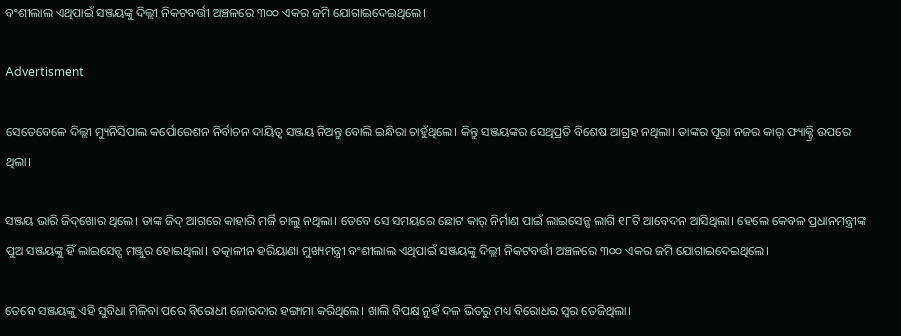ବଂଶୀଲାଲ ଏଥିପାଇଁ ସଞ୍ଜୟଙ୍କୁ ଦିଲ୍ଲୀ ନିକଟବର୍ତ୍ତୀ ଅଞ୍ଚଳରେ ୩୦୦ ଏକର ଜମି ଯୋଗାଇଦେଇଥିଲେ।

Advertisment

ସେତେବେଳେ ଦିଲ୍ଲୀ ମ୍ୟୁନିସିପାଲ କର୍ପୋରେଶନ ନିର୍ବାଚନ ଦାୟିତ୍ୱ ସଞ୍ଜୟ ନିଅନ୍ତୁ ବୋଲି ଇନ୍ଧିରା ଚାହୁଁଥିଲେ। କିନ୍ତୁ ସଞ୍ଜୟଙ୍କର ସେଥିପ୍ରତି ବିଶେଷ ଆଗ୍ରହ ନଥିଲା। ତାଙ୍କର ପୂରା ନଜର କାର୍‌ ଫ୍ୟାକ୍ଟ୍ରି ଉପରେ ଥିଲା।

ସଞ୍ଜୟ ଭାରି ଜିଦ୍‌ଖୋର ଥିଲେ। ତାଙ୍କ ଜିଦ୍‌ ଆଗରେ କାହାରି ମର୍ଜି ଚାଲୁ ନଥିଲା। ତେବେ ସେ ସମୟରେ ଛୋଟ କାର୍‌ ନିର୍ମାଣ ପାଇଁ ଲାଇସେନ୍ସ ଲାଗି ୧୮ଟି ଆବେଦନ ଆସିଥିଲା। ହେଲେ କେବଳ ପ୍ରଧାନମନ୍ତ୍ରୀଙ୍କ ପୁଅ ସଞ୍ଜୟଙ୍କୁ ହିଁ ଲାଇସେନ୍ସ ମଞ୍ଜୁର ହୋଇଥିଲା। ତତ୍କାଳୀନ ହରିୟାଣା ମୁଖ୍ୟମନ୍ତ୍ରୀ ବଂଶୀଲାଲ ଏଥିପାଇଁ ସଞ୍ଜୟଙ୍କୁ ଦିଲ୍ଲୀ ନିକଟବର୍ତ୍ତୀ ଅଞ୍ଚଳରେ ୩୦୦ ଏକର ଜମି ଯୋଗାଇଦେଇଥିଲେ।

ତେବେ ସଞ୍ଜୟଙ୍କୁ ଏହି ସୁବିଧା ମିଳିବା ପରେ ବିରୋଧୀ ଜୋରଦାର ହଙ୍ଗାମା କରିଥିଲେ। ଖାଲି ବିପକ୍ଷ ନୁହଁ ଦଳ ଭିତରୁ ମଧ୍ୟ ବିରୋଧର ସ୍ୱର ତେଜିଥିଲା।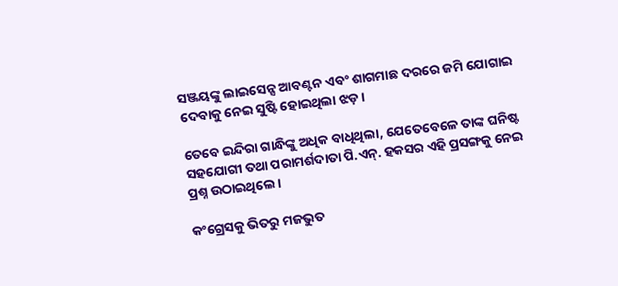ସଞ୍ଜୟଙ୍କୁ ଲାଇସେନ୍ସ ଆବଣ୍ଟନ ଏବଂ ଶାଗମାଛ ଦରରେ ଜମି ଯୋଗାଇ ଦେବାକୁ ନେଇ ସୁଷ୍ଟି ହୋଇଥିଲା ଝଡ଼।

ତେବେ ଇନ୍ଦିରା ଗାନ୍ଧିଙ୍କୁ ଅଧିକ ବାଧିଥିଲା, ଯେତେବେଳେ ତାଙ୍କ ଘନିଷ୍ଟ ସହଯୋଗୀ ତଥା ପରାମର୍ଶଦାତା ପି.ଏନ୍‌. ହକସର ଏହି ପ୍ରସଙ୍ଗକୁ ନେଇ ପ୍ରଶ୍ନ ଉଠାଇଥିଲେ।

କଂଗ୍ରେସକୁ ଭିତରୁ ମଜଭୁତ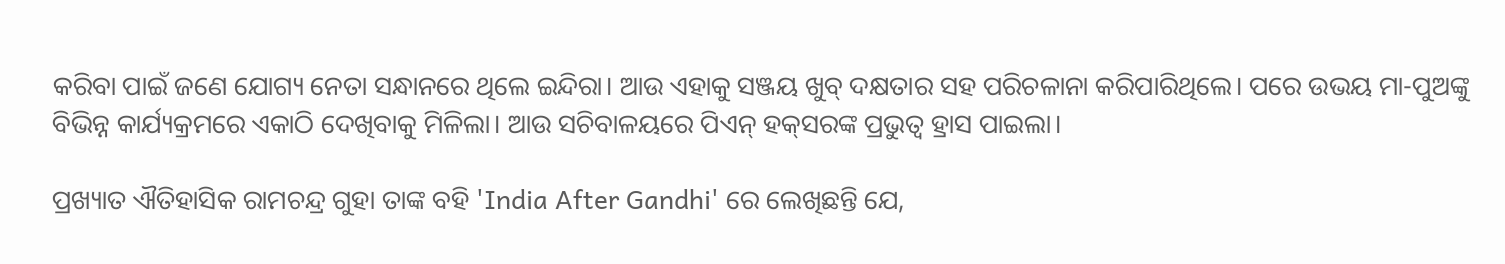କରିବା ପାଇଁ ଜଣେ ଯୋଗ୍ୟ ନେତା ସନ୍ଧାନରେ ଥିଲେ ଇନ୍ଦିରା। ଆଉ ଏହାକୁ ସଞ୍ଜୟ ଖୁବ୍‌ ଦକ୍ଷତାର ସହ ପରିଚଳାନା କରିପାରିଥିଲେ। ପରେ ଉଭୟ ମା-ପୁଅଙ୍କୁ ବିଭିନ୍ନ କାର୍ଯ୍ୟକ୍ରମରେ ଏକାଠି ଦେଖିବାକୁ ମିଳିଲା। ଆଉ ସଚିବାଳୟରେ ପିଏନ୍‌ ହକ୍‌ସରଙ୍କ ପ୍ରଭୁତ୍ୱ ହ୍ରାସ ପାଇଲା।

ପ୍ରଖ୍ୟାତ ଐତିହାସିକ ରାମଚନ୍ଦ୍ର ଗୁହା ତାଙ୍କ ବହି 'India After Gandhi' ରେ ଲେଖିଛନ୍ତି ଯେ,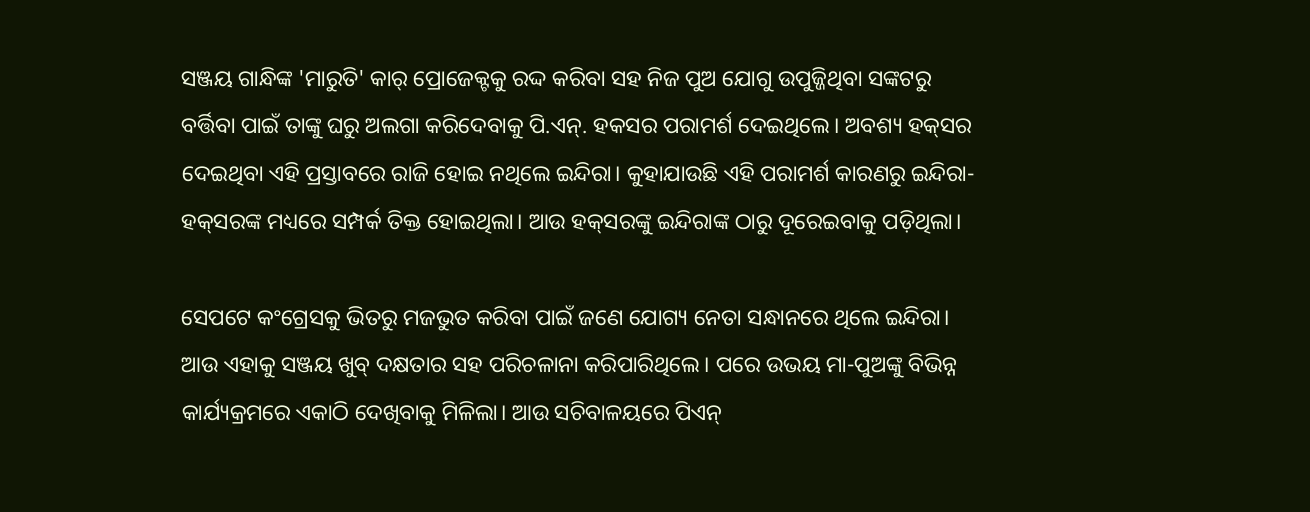ସଞ୍ଜୟ ଗାନ୍ଧିଙ୍କ 'ମାରୁତି' କାର୍ ପ୍ରୋଜେକ୍ଟକୁ ରଦ୍ଦ କରିବା ସହ ନିଜ ପୁଅ ଯୋଗୁ ଉପୁଜ୍ଜିଥିବା ସଙ୍କଟରୁ ବର୍ତ୍ତିବା ପାଇଁ ତାଙ୍କୁ ଘରୁ ଅଲଗା କରିଦେବାକୁ ପି.ଏନ୍‌. ହକସର ପରାମର୍ଶ ଦେଇଥିଲେ। ଅବଶ୍ୟ ହକ୍‌ସର ଦେଇଥିବା ଏହି ପ୍ରସ୍ତାବରେ ରାଜି ହୋଇ ନଥିଲେ ଇନ୍ଦିରା। କୁହାଯାଉଛି ଏହି ପରାମର୍ଶ କାରଣରୁ ଇନ୍ଦିରା- ହକ୍‌ସରଙ୍କ ମଧ୍ୟରେ ସମ୍ପର୍କ ତିକ୍ତ ହୋଇଥିଲା। ଆଉ ହକ୍‌ସରଙ୍କୁ ଇନ୍ଦିରାଙ୍କ ଠାରୁ ଦୂରେଇବାକୁ ପଡ଼ିଥିଲା।

ସେପଟେ କଂଗ୍ରେସକୁ ଭିତରୁ ମଜଭୁତ କରିବା ପାଇଁ ଜଣେ ଯୋଗ୍ୟ ନେତା ସନ୍ଧାନରେ ଥିଲେ ଇନ୍ଦିରା। ଆଉ ଏହାକୁ ସଞ୍ଜୟ ଖୁବ୍‌ ଦକ୍ଷତାର ସହ ପରିଚଳାନା କରିପାରିଥିଲେ। ପରେ ଉଭୟ ମା-ପୁଅଙ୍କୁ ବିଭିନ୍ନ କାର୍ଯ୍ୟକ୍ରମରେ ଏକାଠି ଦେଖିବାକୁ ମିଳିଲା। ଆଉ ସଚିବାଳୟରେ ପିଏନ୍‌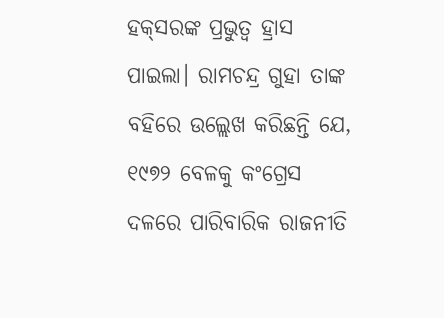ହକ୍‌ସରଙ୍କ ପ୍ରଭୁତ୍ୱ ହ୍ରାସ ପାଇଲା। ରାମଚନ୍ଦ୍ର ଗୁହା ତାଙ୍କ ବହିରେ ଉଲ୍ଲେଖ କରିଛନ୍ତି ଯେ, ୧୯୭୨ ବେଳକୁ କଂଗ୍ରେସ ଦଳରେ ପାରିବାରିକ ରାଜନୀତି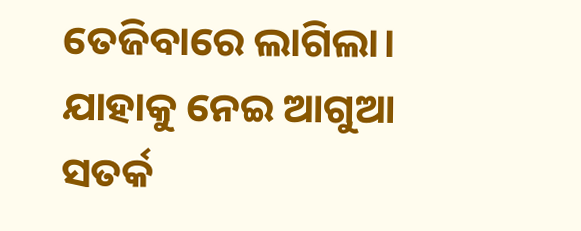ତେଜିବାରେ ଲାଗିଲା। ଯାହାକୁ ନେଇ ଆଗୁଆ ସତର୍କ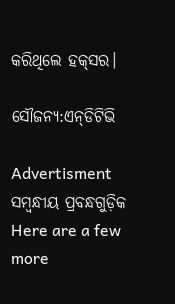କରିଥିଲେ ହକ୍‌ସର।

ସୌଜନ୍ୟ:ଏନ୍‌ଡିଟିଭି

Advertisment
ସମ୍ବନ୍ଧୀୟ ପ୍ରବନ୍ଧଗୁଡ଼ିକ
Here are a few more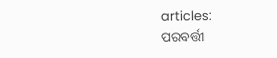articles:
ପରବର୍ତ୍ତୀ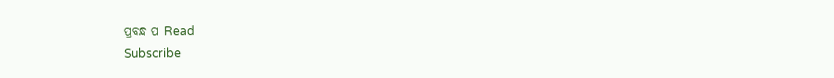ପ୍ରବନ୍ଧ ପ Read
Subscribe